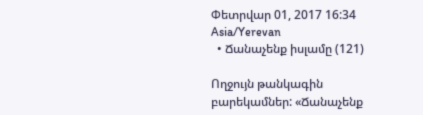Փետրվար 01, 2017 16:34 Asia/Yerevan
  • Ճանաչենք իսլամը (121)

Ողջույն թանկագին բարեկամներ: «Ճանաչենք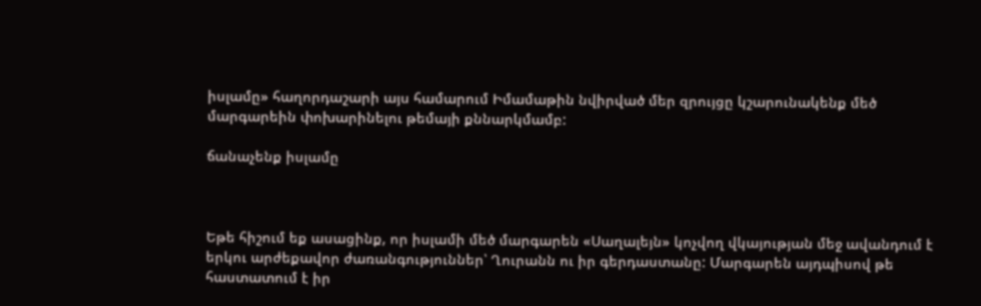իսլամը» հաղորդաշարի այս համարում Իմամաթին նվիրված մեր զրույցը կշարունակենք մեծ մարգարեին փոխարինելու թեմայի քննարկմամբ:

ճանաչենք իսլամը



Եթե հիշում եք ասացինք, որ իսլամի մեծ մարգարեն «Սաղալեյն» կոչվող վկայության մեջ ավանդում է երկու արժեքավոր ժառանգություններ՝ Ղուրանն ու իր գերդաստանը: Մարգարեն այդպիսով թե հաստատում է իր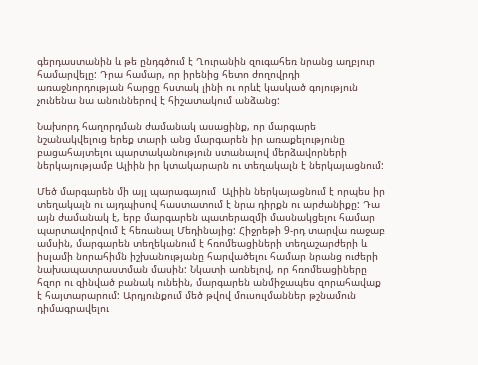գերդաստանին և թե ընդգծում է Ղուրանին զուգահեռ նրանց աղբյուր համարվելը: Դրա համար, որ իրենից հետո ժողովրդի առաջնորդության հարցը հստակ լինի ու որևէ կասկած գոյություն չունենա նա անուններով է հիշատակում անձանց:

Նախորդ հաղորդման ժամանակ ասացինք, որ մարգարե նշանակվելուց երեք տարի անց մարգարեն իր առաքելությունը բացահայտելու պարտականություն ստանալով մերձավորների ներկայությամբ Ալիին իր կտակարարն ու տեղակալն է ներկայացնում:

Մեծ մարգարեն մի այլ պարագայում  Ալիին ներկայացնում է որպես իր տեղակալն ու այդպիսով հաստատում է նրա դիրքն ու արժանիքը: Դա այն ժամանակ է, երբ մարգարեն պատերազմի մասնակցելու համար պարտավորվում է հեռանալ Մեդինայից: Հիջրեթի 9-րդ տարվա ռաջաբ ամսին, մարգարեն տեղեկանում է հռոմեացիների տեղաշարժերի և իսլամի նորահիմն իշխանությանը հարվածելու համար նրանց ուժերի նախապատրաստման մասին: Նկատի առնելով, որ հռոմեացիները հզոր ու զինված բանակ ունեին, մարգարեն անմիջապես զորահավաք է հայտարարում: Արդյունքում մեծ թվով մուսուլմաններ թշնամուն դիմագրավելու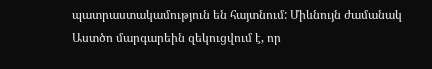պատրաստակամություն են հայտնում: Միևնույն ժամանակ Աստծո մարգարեին զեկուցվում է, որ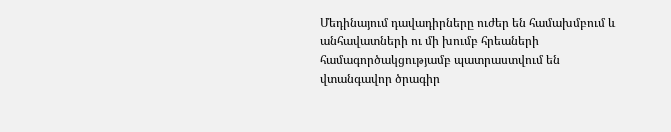Մեդինայում դավադիրները ուժեր են համախմբում և անհավատների ու մի խումբ հրեաների համագործակցությամբ պատրաստվում են վտանգավոր ծրագիր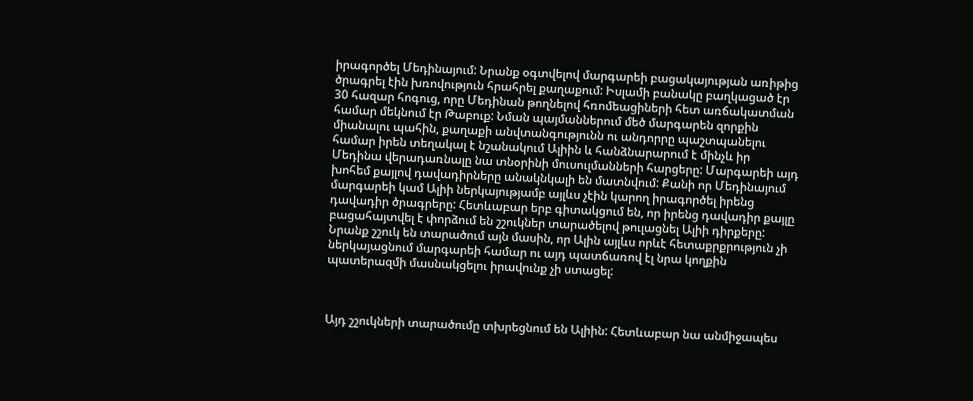իրագործել Մեդինայում: Նրանք օգտվելով մարգարեի բացակայության առիթից ծրագրել էին խռովություն հրահրել քաղաքում: Իսլամի բանակը բաղկացած էր 30 հազար հոգուց, որը Մեդինան թողնելով հռոմեացիների հետ առճակատման համար մեկնում էր Թաբուք: Նման պայմաններում մեծ մարգարեն զորքին միանալու պահին, քաղաքի անվտանգությունն ու անդորրը պաշտպանելու համար իրեն տեղակալ է նշանակում Ալիին և հանձնարարում է մինչև իր Մեդինա վերադառնալը նա տնօրինի մուսուլմանների հարցերը: Մարգարեի այդ խոհեմ քայլով դավադիրները անակնկալի են մատնվում: Քանի որ Մեդինայում մարգարեի կամ Ալիի ներկայությամբ այլևս չէին կարող իրագործել իրենց դավադիր ծրագրերը: Հետևաբար երբ գիտակցում են, որ իրենց դավադիր քայլը բացահայտվել է փորձում են շշուկներ տարածելով թուլացնել Ալիի դիրքերը: Նրանք շշուկ են տարածում այն մասին, որ Ալին այլևս որևէ հետաքրքրություն չի ներկայացնում մարգարեի համար ու այդ պատճառով էլ նրա կողքին պատերազմի մասնակցելու իրավունք չի ստացել:



Այդ շշուկների տարածումը տխրեցնում են Ալիին: Հետևաբար նա անմիջապես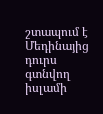շտապում է Մեդինայից դուրս գտնվող իսլամի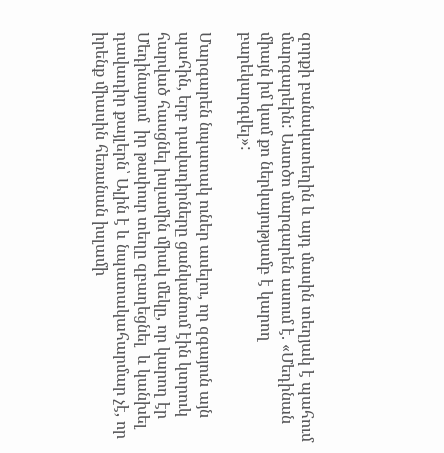զորքի բանակատեղին և այդ մասին տեղյակ է պահում մարգարեին: Աստծո մարգարեն ասում է. «Մեդինան միայն իմ կամ քո ներկայությամբ է կարող բարեկարգվել»:

Մարգարեն նպատակ ուներ ասելու, որ զգայուն այն պահին, երբ դավադիրները ցանկանում էին կտրուկ հարված հասցնել իսլամին միակ մեկը, որ կարող էր Մեդինայում  իր թափուր տեղը զբաղեցնել  և կանխել դավադիր քայլերն՝ Ալին է և նպատակահարմար չէ, որ իրենք միասին հեռանան իսլամի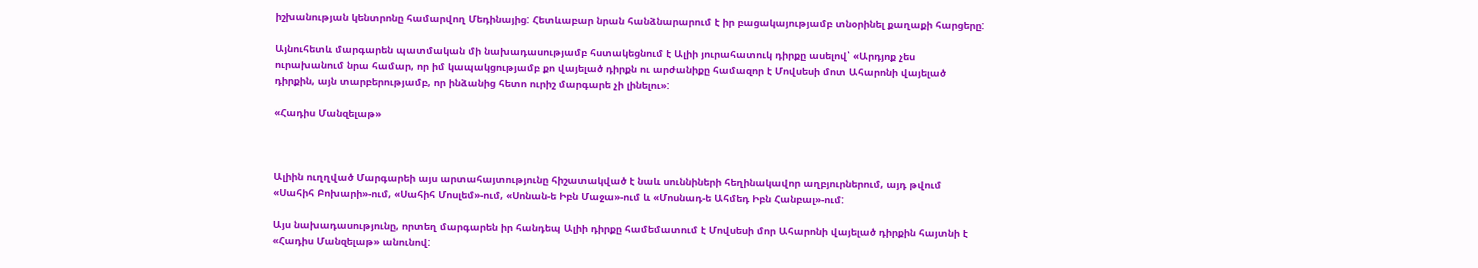իշխանության կենտրոնը համարվող Մեդինայից: Հետևաբար նրան հանձնարարում է իր բացակայությամբ տնօրինել քաղաքի հարցերը:

Այնուհետև մարգարեն պատմական մի նախադասությամբ հստակեցնում է Ալիի յուրահատուկ դիրքը ասելով՝ «Արդյոք չես ուրախանում նրա համար, որ իմ կապակցությամբ քո վայելած դիրքն ու արժանիքը համազոր է Մովսեսի մոտ Ահարոնի վայելած դիրքին, այն տարբերությամբ, որ ինձանից հետո ուրիշ մարգարե չի լինելու»:

«Հադիս Մանզելաթ»



Ալիին ուղղված Մարգարեի այս արտահայտությունը հիշատակված է նաև սուննիների հեղինակավոր աղբյուրներում, այդ թվում «Սահիհ Բոխարի»-ում, «Սահիհ Մոսլեմ»-ում, «Սոնան-ե Իբն Մաջա»-ում և «Մոսնադ-ե Ահմեդ Իբն Հանբալ»-ում:

Այս նախադասությունը, որտեղ մարգարեն իր հանդեպ Ալիի դիրքը համեմատում է Մովսեսի մոր Ահարոնի վայելած դիրքին հայտնի է «Հադիս Մանզելաթ» անունով: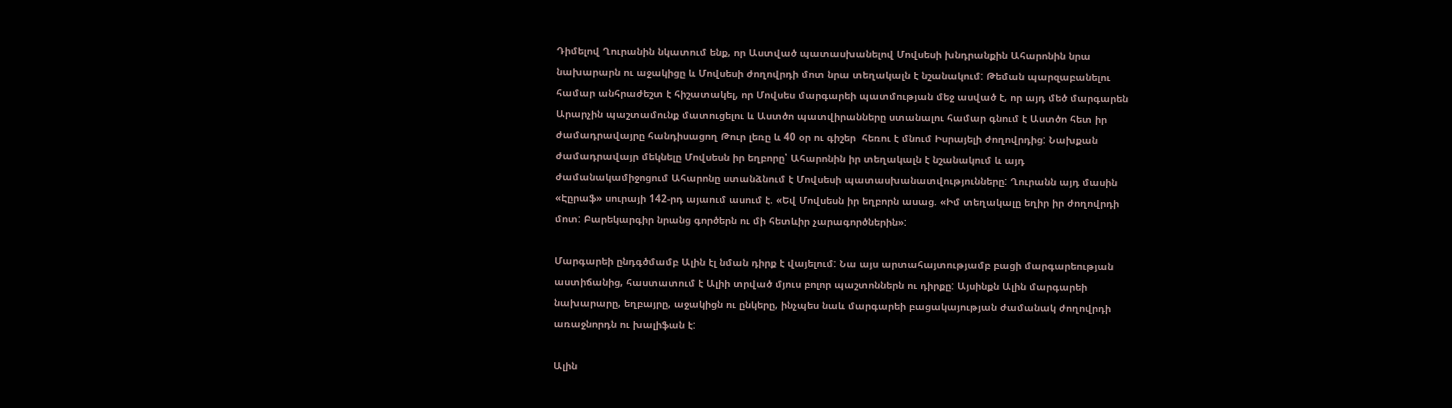Դիմելով Ղուրանին նկատում ենք, որ Աստված պատասխանելով Մովսեսի խնդրանքին Ահարոնին նրա նախարարն ու աջակիցը և Մովսեսի ժողովրդի մոտ նրա տեղակալն է նշանակում: Թեման պարզաբանելու համար անհրաժեշտ է հիշատակել, որ Մովսես մարգարեի պատմության մեջ ասված է, որ այդ մեծ մարգարեն Արարչին պաշտամունք մատուցելու և Աստծո պատվիրանները ստանալու համար գնում է Աստծո հետ իր ժամադրավայրը հանդիսացող Թուր լեռը և 40 օր ու գիշեր  հեռու է մնում Իսրայելի ժողովրդից: Նախքան ժամադրավայր մեկնելը Մովսեսն իր եղբորը՝ Ահարոնին իր տեղակալն է նշանակում և այդ ժամանակամիջոցում Ահարոնը ստանձնում է Մովսեսի պատասխանատվությունները: Ղուրանն այդ մասին «Էըրաֆ» սուրայի 142-րդ այաում ասում է. «Եվ Մովսեսն իր եղբորն ասաց. «Իմ տեղակալը եղիր իր ժողովրդի մոտ: Բարեկարգիր նրանց գործերն ու մի հետևիր չարագործներին»:

Մարգարեի ընդգծմամբ Ալին էլ նման դիրք է վայելում: Նա այս արտահայտությամբ բացի մարգարեության աստիճանից, հաստատում է Ալիի տրված մյուս բոլոր պաշտոններն ու դիրքը: Այսինքն Ալին մարգարեի նախարարը, եղբայրը, աջակիցն ու ընկերը, ինչպես նաև մարգարեի բացակայության ժամանակ ժողովրդի առաջնորդն ու խալիֆան է:

Ալին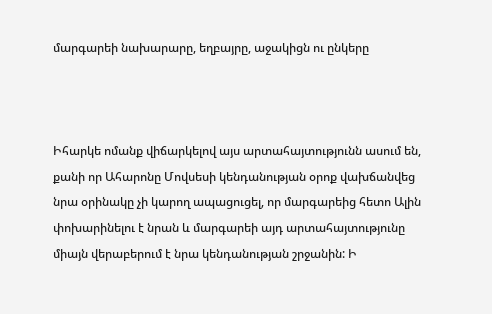մարգարեի նախարարը, եղբայրը, աջակիցն ու ընկերը



Իհարկե ոմանք վիճարկելով այս արտահայտությունն ասում են, քանի որ Ահարոնը Մովսեսի կենդանության օրոք վախճանվեց նրա օրինակը չի կարող ապացուցել, որ մարգարեից հետո Ալին փոխարինելու է նրան և մարգարեի այդ արտահայտությունը միայն վերաբերում է նրա կենդանության շրջանին: Ի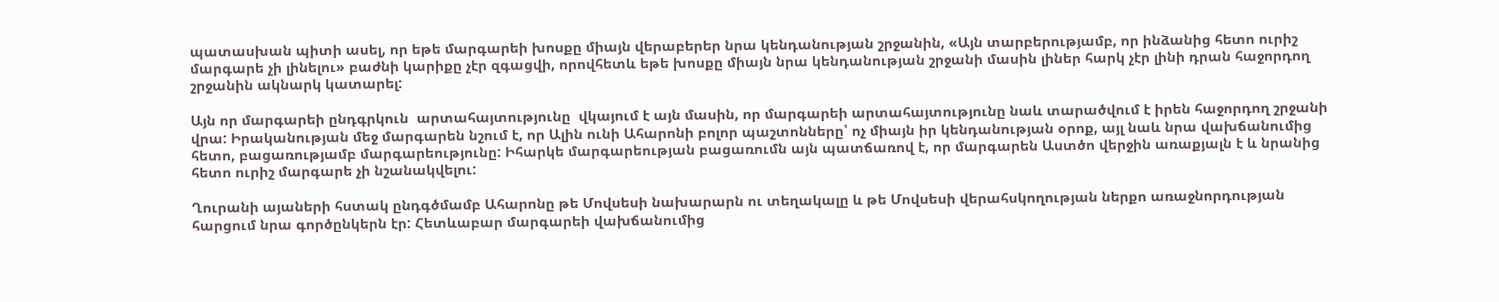պատասխան պիտի ասել, որ եթե մարգարեի խոսքը միայն վերաբերեր նրա կենդանության շրջանին, «Այն տարբերությամբ, որ ինձանից հետո ուրիշ մարգարե չի լինելու» բաժնի կարիքը չէր զգացվի, որովհետև եթե խոսքը միայն նրա կենդանության շրջանի մասին լիներ հարկ չէր լինի դրան հաջորդող շրջանին ակնարկ կատարել:

Այն որ մարգարեի ընդգրկուն  արտահայտությունը  վկայում է այն մասին, որ մարգարեի արտահայտությունը նաև տարածվում է իրեն հաջորդող շրջանի վրա: Իրականության մեջ մարգարեն նշում է, որ Ալին ունի Ահարոնի բոլոր պաշտոնները՝ ոչ միայն իր կենդանության օրոք, այլ նաև նրա վախճանումից հետո, բացառությամբ մարգարեությունը: Իհարկե մարգարեության բացառումն այն պատճառով է, որ մարգարեն Աստծո վերջին առաքյալն է և նրանից հետո ուրիշ մարգարե չի նշանակվելու:

Ղուրանի այաների հստակ ընդգծմամբ Ահարոնը թե Մովսեսի նախարարն ու տեղակալը և թե Մովսեսի վերահսկողության ներքո առաջնորդության հարցում նրա գործընկերն էր: Հետևաբար մարգարեի վախճանումից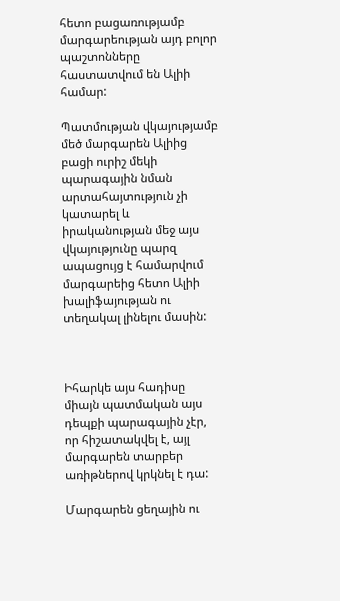հետո բացառությամբ մարգարեության այդ բոլոր պաշտոնները հաստատվում են Ալիի համար:

Պատմության վկայությամբ մեծ մարգարեն Ալիից բացի ուրիշ մեկի պարագային նման արտահայտություն չի կատարել և իրականության մեջ այս վկայությունը պարզ ապացույց է համարվում մարգարեից հետո Ալիի խալիֆայության ու տեղակալ լինելու մասին:



Իհարկե այս հադիսը միայն պատմական այս դեպքի պարագային չէր, որ հիշատակվել է, այլ մարգարեն տարբեր առիթներով կրկնել է դա:

Մարգարեն ցեղային ու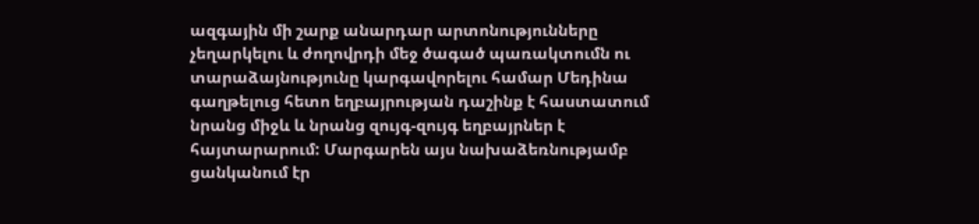ազգային մի շարք անարդար արտոնությունները չեղարկելու և ժողովրդի մեջ ծագած պառակտումն ու տարաձայնությունը կարգավորելու համար Մեդինա գաղթելուց հետո եղբայրության դաշինք է հաստատում նրանց միջև և նրանց զույգ-զույգ եղբայրներ է հայտարարում: Մարգարեն այս նախաձեռնությամբ ցանկանում էր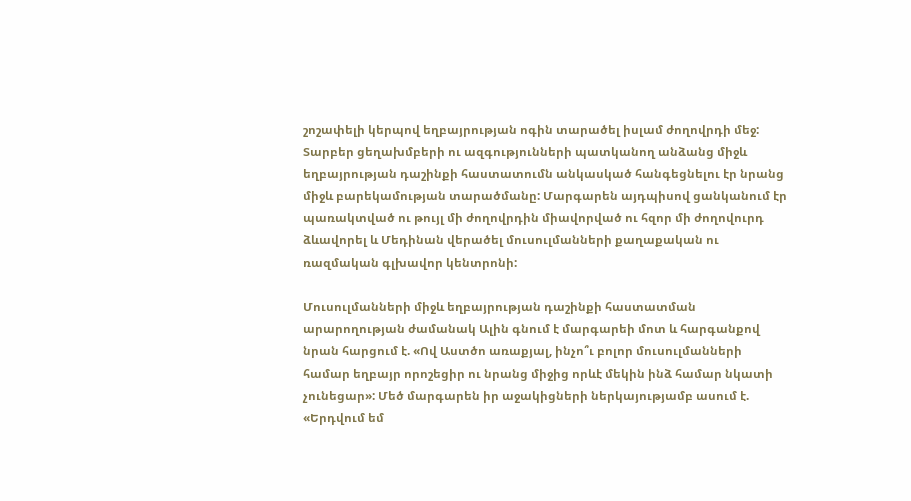շոշափելի կերպով եղբայրության ոգին տարածել իսլամ ժողովրդի մեջ: Տարբեր ցեղախմբերի ու ազգությունների պատկանող անձանց միջև եղբայրության դաշինքի հաստատումն անկասկած հանգեցնելու էր նրանց միջև բարեկամության տարածմանը: Մարգարեն այդպիսով ցանկանում էր պառակտված ու թույլ մի ժողովրդին միավորված ու հզոր մի ժողովուրդ ձևավորել և Մեդինան վերածել մուսուլմանների քաղաքական ու ռազմական գլխավոր կենտրոնի:

Մուսուլմանների միջև եղբայրության դաշինքի հաստատման արարողության ժամանակ Ալին գնում է մարգարեի մոտ և հարգանքով նրան հարցում է. «Ով Աստծո առաքյալ, ինչո՞ւ բոլոր մուսուլմանների համար եղբայր որոշեցիր ու նրանց միջից որևէ մեկին ինձ համար նկատի չունեցար»: Մեծ մարգարեն իր աջակիցների ներկայությամբ ասում է. «Երդվում եմ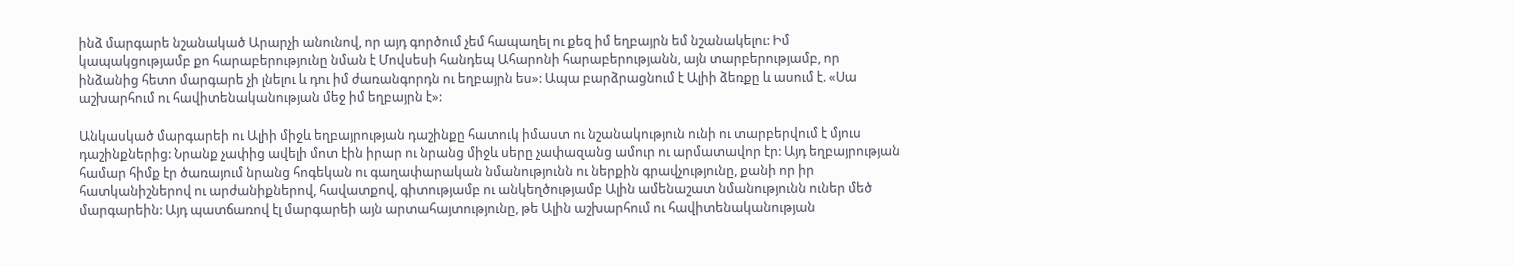ինձ մարգարե նշանակած Արարչի անունով, որ այդ գործում չեմ հապաղել ու քեզ իմ եղբայրն եմ նշանակելու: Իմ կապակցությամբ քո հարաբերությունը նման է Մովսեսի հանդեպ Ահարոնի հարաբերությանն, այն տարբերությամբ, որ ինձանից հետո մարգարե չի լնելու և դու իմ ժառանգորդն ու եղբայրն ես»: Ապա բարձրացնում է Ալիի ձեռքը և ասում է. «Սա աշխարհում ու հավիտենականության մեջ իմ եղբայրն է»:

Անկասկած մարգարեի ու Ալիի միջև եղբայրության դաշինքը հատուկ իմաստ ու նշանակություն ունի ու տարբերվում է մյուս դաշինքներից: Նրանք չափից ավելի մոտ էին իրար ու նրանց միջև սերը չափազանց ամուր ու արմատավոր էր: Այդ եղբայրության համար հիմք էր ծառայում նրանց հոգեկան ու գաղափարական նմանությունն ու ներքին գրավչությունը, քանի որ իր հատկանիշներով ու արժանիքներով, հավատքով, գիտությամբ ու անկեղծությամբ Ալին ամենաշատ նմանությունն ուներ մեծ մարգարեին: Այդ պատճառով էլ մարգարեի այն արտահայտությունը, թե Ալին աշխարհում ու հավիտենականության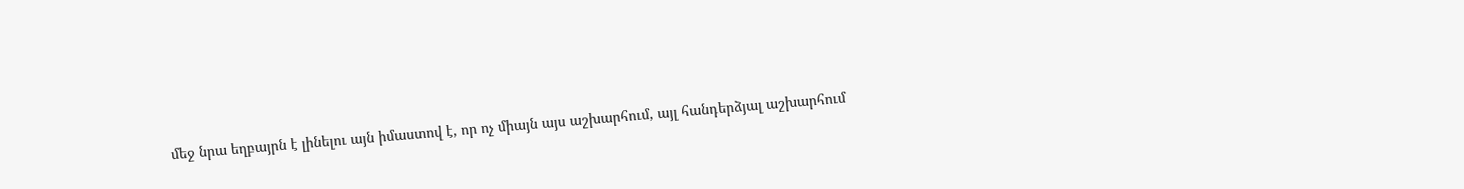մեջ նրա եղբայրն է լինելու այն իմաստով է, որ ոչ միայն այս աշխարհում, այլ հանդերձյալ աշխարհում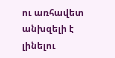ու առհավետ անխզելի է լինելու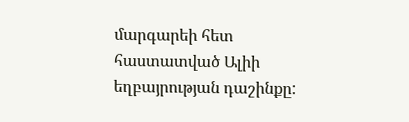մարգարեի հետ հաստատված Ալիի եղբայրության դաշինքը: